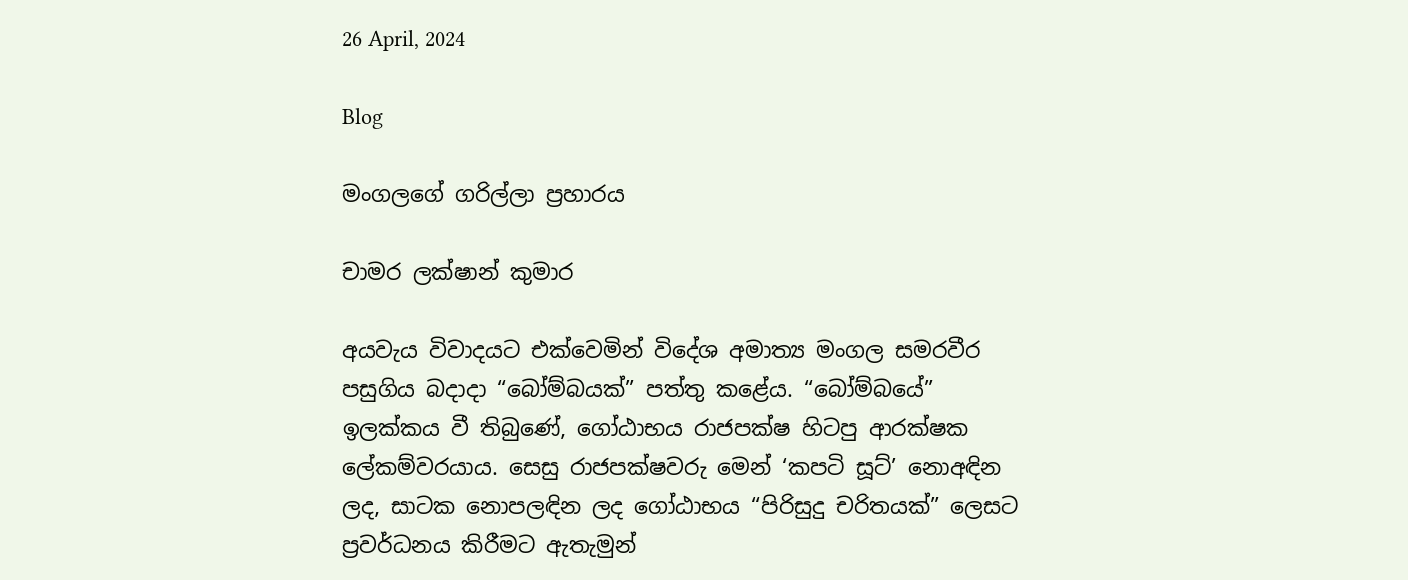26 April, 2024

Blog

මංගලගේ ගරිල්ලා ප්‍රහාරය

චාමර ලක්ෂාන් කුමාර

අයවැය විවාදයට එක්වෙමින් විදේශ අමාත්‍ය මංගල සමරවීර පසුගිය බදාදා “බෝම්බයක්” පත්තු කළේය. “බෝම්බයේ” ඉලක්කය වී තිබුණේ, ගෝඨාභය රාජපක්ෂ හිටපු ආරක්ෂක ලේකම්වරයාය. සෙසු රාජපක්ෂවරු මෙන් ‘කපටි සූට්’ නොඅඳින ලද, සාටක නොපලඳින ලද ගෝඨාභය “පිරිසුදු චරිතයක්” ලෙසට ප්‍රවර්ධනය කිරීමට ඇතැමුන්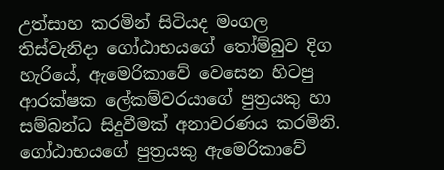උත්සාහ කරමින් සිටියද මංගල තිස්වැනිදා ගෝඨාභයගේ තෝම්බුව දිග හැරියේ, ඇමෙරිකාවේ වෙසෙන හිටපු ආරක්ෂක ලේකම්වරයාගේ පුත්‍රයකු හා සම්බන්ධ සිදුවීමක් අනාවරණය කරමිනි. ගෝඨාභයගේ පුත්‍රයකු ඇමෙරිකාවේ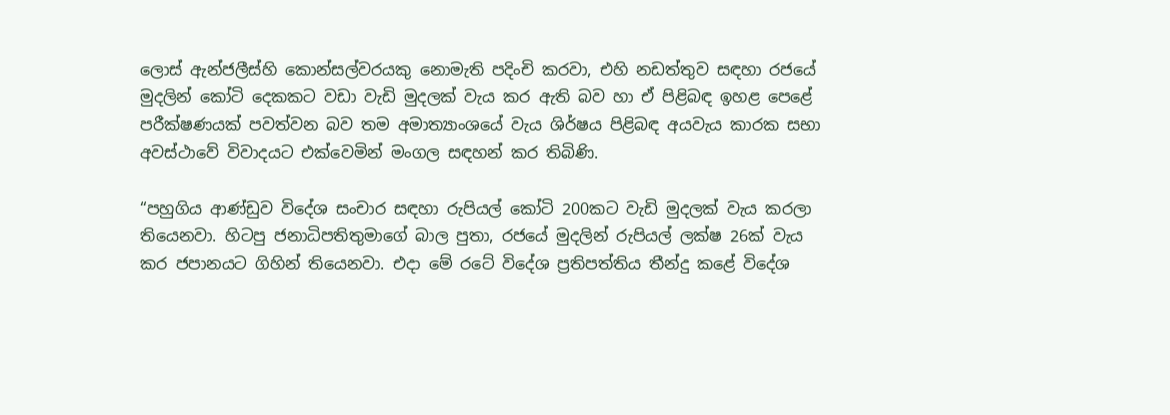ලොස් ඇන්ජලීස්හි කොන්සල්වරයකු නොමැති පදිංචි කරවා, එහි නඩත්තුව සඳහා රජයේ මුදලින් කෝටි දෙකකට වඩා වැඩි මුදලක් වැය කර ඇති බව හා ඒ පිළිබඳ ඉහළ පෙළේ පරීක්ෂණයක් පවත්වන බව තම අමාත්‍යාංශයේ වැය ශිර්ෂය පිළිබඳ අයවැය කාරක සභා අවස්ථාවේ විවාදයට එක්වෙමින් මංගල සඳහන් කර තිබිණි.

“පහුගිය ආණ්ඩුව විදේශ සංචාර සඳහා රුපියල් කෝටි 200කට වැඩි මුදලක් වැය කරලා තියෙනවා. හිටපු ජනාධිපතිතුමාගේ බාල පුතා, රජයේ මුදලින් රුපියල් ලක්ෂ 26ක් වැය කර ජපානයට ගිහින් තියෙනවා. එදා මේ රටේ විදේශ ප්‍රතිපත්තිය තීන්දු කළේ විදේශ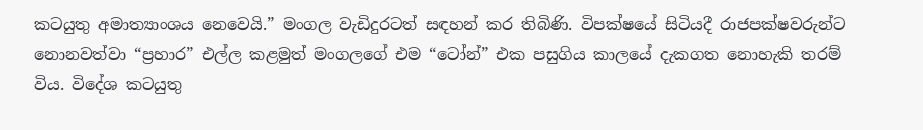කටයුතු අමාත්‍යාංශය නෙවෙයි.” මංගල වැඩිදුරටත් සඳහන් කර තිබිණි. විපක්ෂයේ සිටියදී රාජපක්ෂවරුන්ට නොනවත්වා “ප්‍රහාර” එල්ල කළමුත් මංගලගේ එම “ටෝන්” එක පසුගිය කාලයේ දැකගත නොහැකි තරම් විය. විදේශ කටයුතු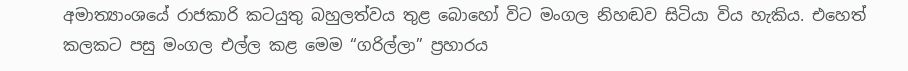අමාත්‍යාංශයේ රාජකාරි කටයුතු බහුලත්වය තුළ බොහෝ විට මංගල නිහඬව සිටියා විය හැකිය. එහෙත් කලකට පසු මංගල එල්ල කළ මෙම “ගරිල්ලා” ප්‍රහාරය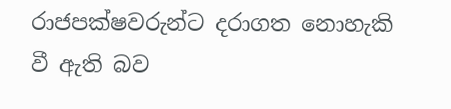රාජපක්ෂවරුන්ට දරාගත නොහැකි වී ඇති බව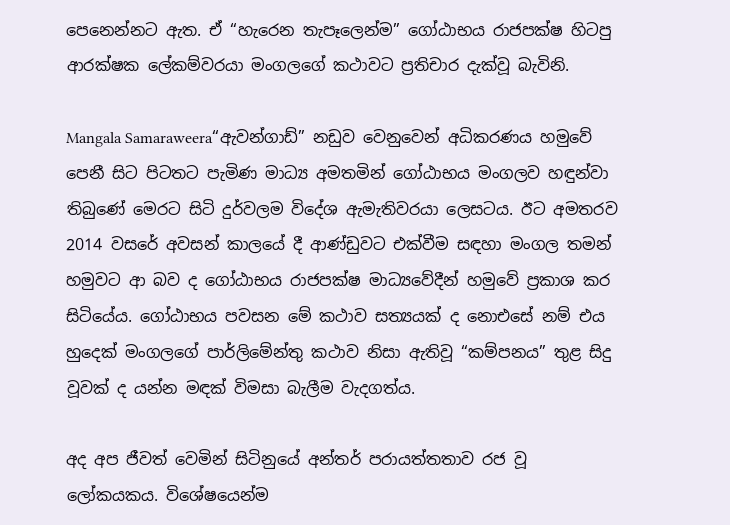පෙනෙන්නට ඇත. ඒ “හැරෙන තැපෑලෙන්ම” ගෝඨාභය රාජපක්ෂ හිටපු ආරක්ෂක ලේකම්වරයා මංගලගේ කථාවට ප්‍රතිචාර දැක්වූ බැවිනි.

Mangala Samaraweera“ඇවන්ගාඩ්” නඩුව වෙනුවෙන් අධිකරණය හමුවේ පෙනී සිට පිටතට පැමිණ මාධ්‍ය අමතමින් ගෝඨාභය මංගලව හඳුන්වා තිබුණේ මෙරට සිටි දුර්වලම විදේශ ඇමැතිවරයා ලෙසටය. ඊට අමතරව 2014 වසරේ අවසන් කාලයේ දී ආණ්ඩුවට එක්වීම සඳහා මංගල තමන් හමුවට ආ බව ද ගෝඨාභය රාජපක්ෂ මාධ්‍යවේදීන් හමුවේ ප්‍රකාශ කර සිටියේය. ගෝඨාභය පවසන මේ කථාව සත්‍යයක් ද නොඑසේ නම් එය හුදෙක් මංගලගේ පාර්ලිමේන්තු කථාව නිසා ඇතිවූ “කම්පනය” තුළ සිදු වූවක් ද යන්න මඳක් විමසා බැලීම වැදගත්ය.

අද අප ජීවත් වෙමින් සිටිනුයේ අන්තර් පරායත්තතාව රජ වූ ලෝකයකය. විශේෂයෙන්ම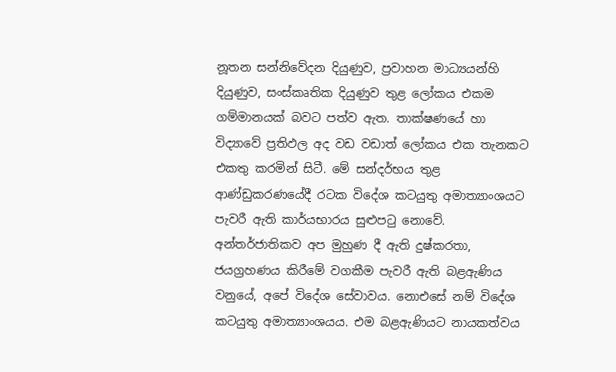නූතන සන්නිවේදන දියුණුව, ප්‍රවාහන මාධ්‍යයන්හි දියුණුව, සංස්කෘතික දියුණුව තුළ ලෝකය එකම ගම්මානයක් බවට පත්ව ඇත. තාක්ෂණයේ හා විද්‍යාවේ ප්‍රතිඵල අද වඩ වඩාත් ලෝකය එක තැනකට එකතු කරමින් සිටී. මේ සන්දර්භය තුළ ආණ්ඩුකරණයේදී රටක විදේශ කටයුතු අමාත්‍යාංශයට පැවරී ඇති කාර්යභාරය සුළුපටු නොවේ. අන්තර්ජාතිකව අප මුහුණ දී ඇති දුෂ්කරතා, ජයග්‍රහණය කිරීමේ වගකීම පැවරී ඇති බළඇණිය වනුයේ, අපේ විදේශ සේවාවය. නොඑසේ නම් විදේශ කටයුතු අමාත්‍යාංශයය. එම බළඇණියට නායකත්වය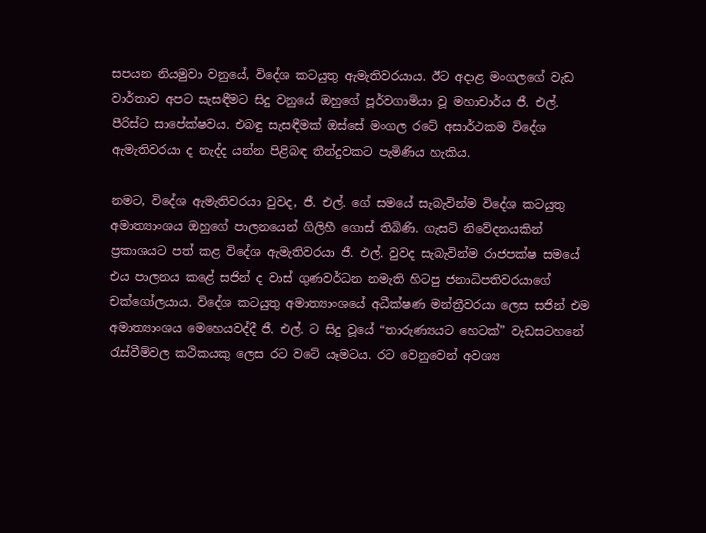සපයන නියමුවා වනුයේ, විදේශ කටයුතු ඇමැතිවරයාය. ඊට අදාළ මංගලගේ වැඩ වාර්තාව අපට සැසඳීමට සිදු වනුයේ ඔහුගේ පූර්වගාමියා වූ මහාචාර්ය ජී. එල්. පීරිස්ට සාපේක්ෂවය. එබඳු සැසඳීමක් ඔස්සේ මංගල රටේ අසාර්ථකම විදේශ ඇමැතිවරයා ද නැද්ද යන්න පිළිබඳ තීන්දුවකට පැමිණිය හැකිය.

නමට, විදේශ ඇමැතිවරයා වුවද, ජී. එල්. ගේ සමයේ සැබැවින්ම විදේශ කටයුතු අමාත්‍යාංශය ඔහුගේ පාලනයෙන් ගිලිහී ගොස් තිබිණි. ගැසට් නිවේදනයකින් ප්‍රකාශයට පත් කළ විදේශ ඇමැතිවරයා ජී. එල්. වුවද සැබැවින්ම රාජපක්ෂ සමයේ එය පාලනය කළේ සජින් ද වාස් ගුණවර්ධන නමැති හිටපු ජනාධිපතිවරයාගේ චක්ගෝලයාය. විදේශ කටයුතු අමාත්‍යාංශයේ අධීක්ෂණ මන්ත්‍රීවරයා ලෙස සජින් එම අමාත්‍යාංශය මෙහෙයවද්දී ජී. එල්. ට සිදු වූයේ “තාරුණ්‍යයට හෙටක්” වැඩසටහනේ රැස්වීම්වල කථිකයකු ලෙස රට වටේ යෑමටය. රට වෙනුවෙන් අවශ්‍ය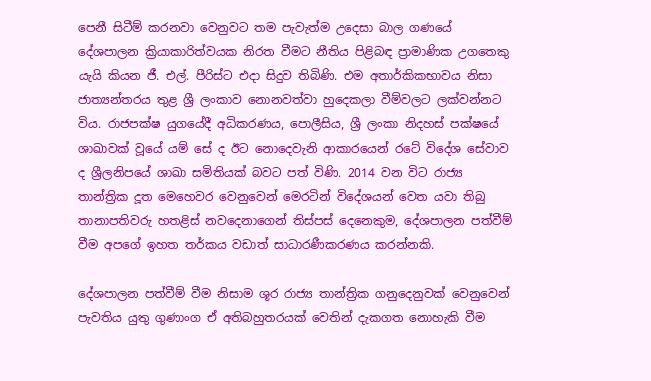පෙනී සිටීම් කරනවා වෙනුවට තම පැවැත්ම උදෙසා බාල ගණයේ දේශපාලන ක්‍රියාකාරිත්වයක නිරත වීමට නීතිය පිළිබඳ ප්‍රාමාණික උගතෙකු යැයි කියන ජී. එල්. පීරිස්ට එදා සිදුව තිබිණි. එම අතාර්කිකභාවය නිසා ජාත්‍යන්තරය තුළ ශ්‍රී ලංකාව නොනවත්වා හුදෙකලා වීම්වලට ලක්වන්නට විය. රාජපක්ෂ යුගයේදී අධිකරණය, පොලීසිය, ශ්‍රී ලංකා නිදහස් පක්ෂයේ ශාඛාවක් වූයේ යම් සේ ද ඊට නොදෙවැනි ආකාරයෙන් රටේ විදේශ සේවාව ද ශ්‍රීලනිපයේ ශාඛා සමිතියක් බවට පත් විණි. 2014 වන විට රාජ්‍ය තාන්ත්‍රික දූත මෙහෙවර වෙනුවෙන් මෙරටින් විදේශයන් වෙත යවා තිබු තානාපතිවරු හතළිස් නවදෙනාගෙන් තිස්පස් දෙනෙකුම, දේශපාලන පත්වීම් වීම අපගේ ඉහත තර්කය වඩාත් සාධාරණීකරණය කරන්නකි.

දේශපාලන පත්වීම් වීම නිසාම ශූර රාජ්‍ය තාන්ත්‍රික ගනුදෙනුවක් වෙනුවෙන් පැවතිය යුතු ගුණාංග ඒ අතිබහුතරයක් වෙතින් දැකගත නොහැකි වීම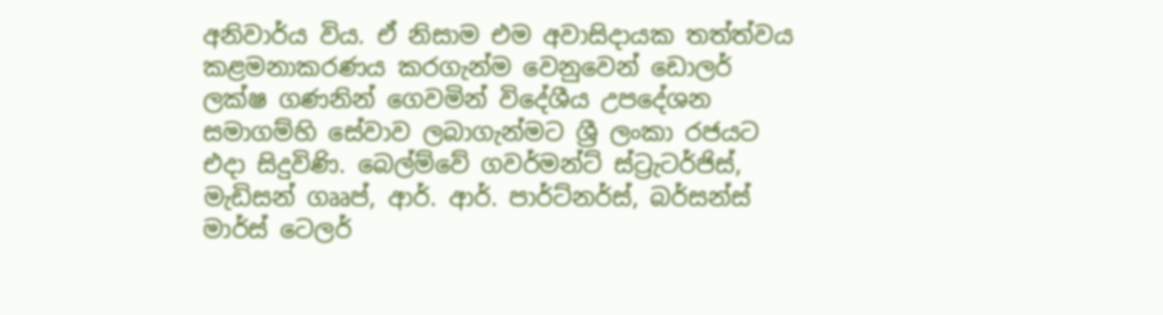අනිවාර්ය විය. ඒ නිසාම එම අවාසිදායක තත්ත්වය කළමනාකරණය කරගැන්ම වෙනුවෙන් ඩොලර් ලක්ෂ ගණනින් ගෙවමින් විදේශීය උපදේශන සමාගම්හි සේවාව ලබාගැන්මට ශ්‍රී ලංකා රජයට එදා සිදුවිණි. බෙල්ම්වේ ගවර්මන්ට් ස්ට්‍රැටර්ජිස්, මැඩිසන් ගෲප්, ආර්. ආර්. පාර්ට්නර්ස්, බර්සන්ස් මාර්ස් ටෙලර්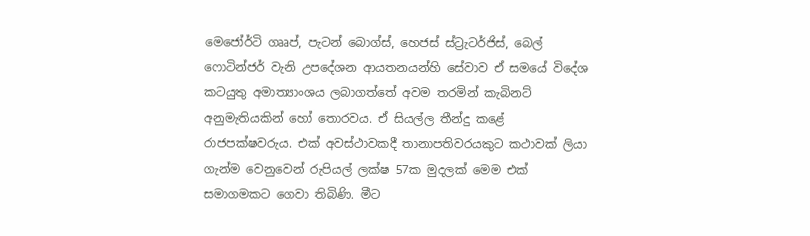මෙජෝර්ටි ගෲප්, පැටන් බොග්ස්, හෙජස් ස්ට්‍රැටර්ජිස්, බෙල් ෆොටින්ජර් වැනි උපදේශන ආයතනයන්හි සේවාව ඒ සමයේ විදේශ කටයුතු අමාත්‍යාංශය ලබාගත්තේ අවම තරමින් කැබිනට් අනුමැතියකින් හෝ තොරවය. ඒ සියල්ල තීන්දු කළේ රාජපක්ෂවරුය. එක් අවස්ථාවකදී තානාපතිවරයකුට කථාවක් ලියා ගැන්ම වෙනුවෙන් රුපියල් ලක්ෂ 57ක මුදලක් මෙම එක් සමාගමකට ගෙවා තිබිණි. මීට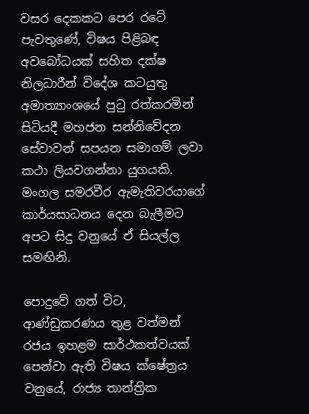වසර දෙකකට පෙර රටේ පැවතුණේ, විෂය පිළිබඳ අවබෝධයක් සහිත දක්ෂ නිලධාරීන් විදේශ කටයුතු අමාත්‍යාංශයේ පුටු රත්කරමින් සිටියදී මහජන සන්නිවේදන සේවාවන් සපයන සමාගම් ලවා කථා ලියවගන්නා යුගයකි. මංගල සමරවීර ඇමැතිවරයාගේ කාර්යසාධනය දෙන බැලීමට අපට සිදු වනුයේ ඒ සියල්ල සමඟිනි.

පොදුවේ ගත් විට, ආණ්ඩුකරණය තුළ වත්මන් රජය ඉහළම සාර්ථකත්වයක් පෙන්වා ඇති විෂය ක්ෂේත්‍රය වනුයේ, රාජ්‍ය තාන්ත්‍රික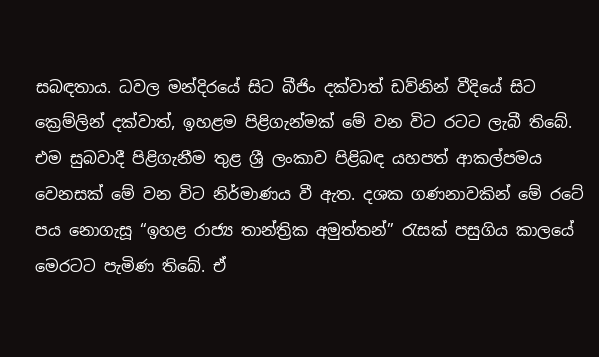සබඳතාය. ධවල මන්දිරයේ සිට බීජිං දක්වාත් ඩව්නින් වීදියේ සිට ක්‍රෙම්ලින් දක්වාත්, ඉහළම පිළිගැන්මක් මේ වන විට රටට ලැබී තිබේ. එම සුබවාදී පිළිගැනීම තුළ ශ්‍රී ලංකාව පිළිබඳ යහපත් ආකල්පමය වෙනසක් මේ වන විට නිර්මාණය වී ඇත. දශක ගණනාවකින් මේ රටේ පය නොගැසූ “ඉහළ රාජ්‍ය තාන්ත්‍රික අමුත්තන්” රැසක් පසුගිය කාලයේ මෙරටට පැමිණ තිබේ. ඒ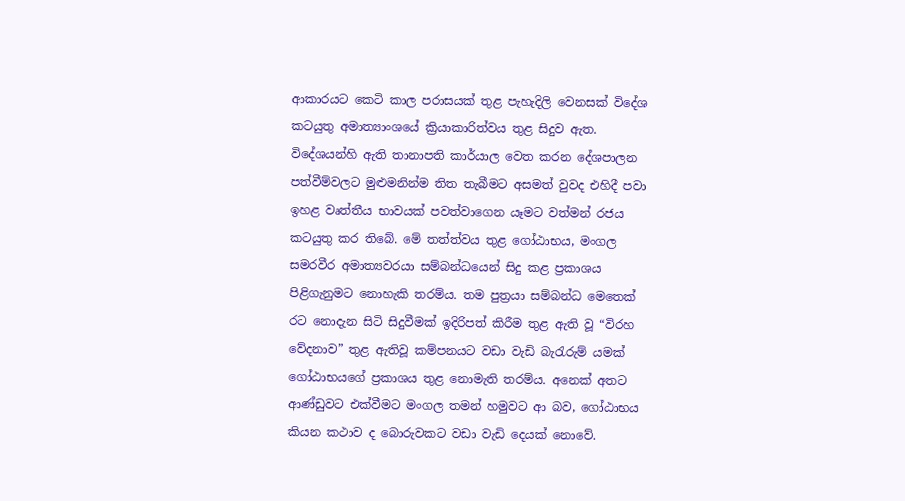ආකාරයට කෙටි කාල පරාසයක් තුළ පැහැදිලි වෙනසක් විදේශ කටයුතු අමාත්‍යාංශයේ ක්‍රියාකාරිත්වය තුළ සිදුව ඇත. විදේශයන්හි ඇති තානාපති කාර්යාල වෙත කරන දේශපාලන පත්වීම්වලට මුළුමනින්ම තිත තැබීමට අසමත් වුවද එහිදී පවා ඉහළ වෘත්තීය භාවයක් පවත්වාගෙන යෑමට වත්මන් රජය කටයුතු කර තිබේ. මේ තත්ත්වය තුළ ගෝඨාභය, මංගල සමරවීර අමාත්‍යවරයා සම්බන්ධයෙන් සිදු කළ ප්‍රකාශය පිළිගැනුමට නොහැකි තරම්ය. තම පුත්‍රයා සම්බන්ධ මෙතෙක් රට නොදැන සිටි සිදුවීමක් ඉදිරිපත් කිරීම තුළ ඇති වූ “විරහ වේදනාව” තුළ ඇතිවූ කම්පනයට වඩා වැඩි බැරැරුම් යමක් ගෝඨාභයගේ ප්‍රකාශය තුළ නොමැති තරම්ය. අනෙක් අතට ආණ්ඩුවට එක්වීමට මංගල තමන් හමුවට ආ බව, ගෝඨාභය කියන කථාව ද බොරුවකට වඩා වැඩි දෙයක් නොවේ.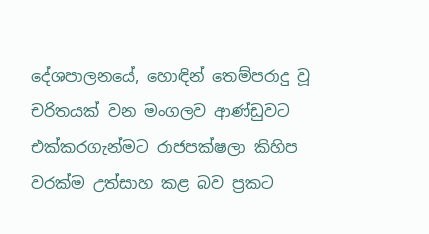දේශපාලනයේ, හොඳින් තෙම්පරාදු වූ චරිතයක් වන මංගලව ආණ්ඩුවට එක්කරගැන්මට රාජපක්ෂලා කිහිප වරක්ම උත්සාහ කළ බව ප්‍රකට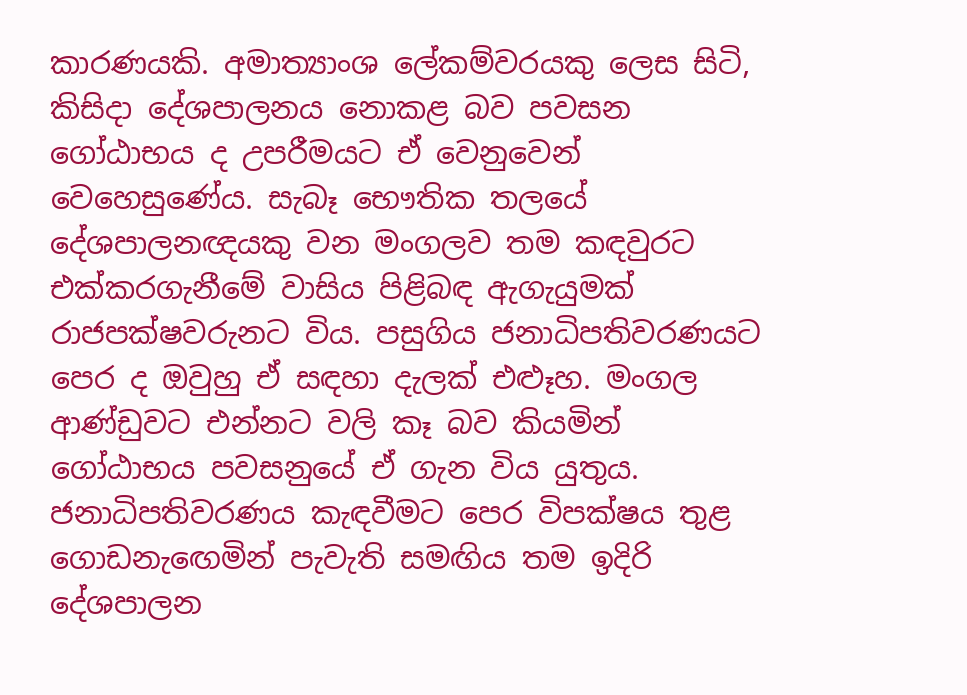කාරණයකි. අමාත්‍යාංශ ලේකම්වරයකු ලෙස සිටි, කිසිදා දේශපාලනය නොකළ බව පවසන ගෝඨාභය ද උපරීමයට ඒ වෙනුවෙන් වෙහෙසුණේය. සැබෑ භෞතික තලයේ දේශපාලනඥයකු වන මංගලව තම කඳවුරට එක්කරගැනීමේ වාසිය පිළිබඳ ඇගැයුමක් රාජපක්ෂවරුනට විය. පසුගිය ජනාධිපතිවරණයට පෙර ද ඔවුහු ඒ සඳහා දැලක් එළූහ. මංගල ආණ්ඩුවට එන්නට වලි කෑ බව කියමින් ගෝඨාභය පවසනුයේ ඒ ගැන විය යුතුය. ජනාධිපතිවරණය කැඳවීමට පෙර විපක්ෂය තුළ ගොඩනැ‍ඟෙමින් පැවැති සමඟිය තම ඉදිරි දේශපාලන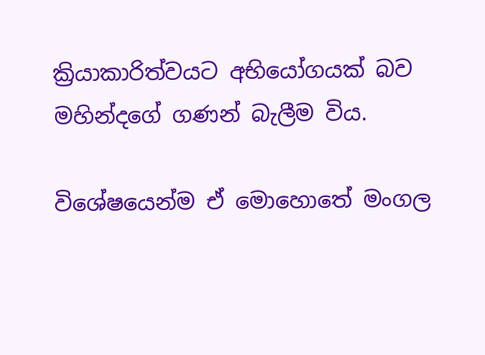ක්‍රියාකාරිත්වයට අභියෝගයක් බව මහින්දගේ ගණන් බැලීම විය.

විශේෂයෙන්ම ඒ මොහොතේ මංගල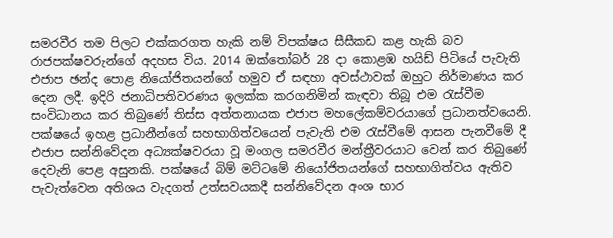සමරවීර තම පිලට එක්කරගත හැකි නම් විපක්ෂය සීසීකඩ කළ හැකි බව රාජපක්ෂවරුන්ගේ අදහස විය. 2014 ඔක්තෝබර් 28 දා කොළඹ හයිඩ් පිටියේ පැවැති එජාප ඡන්ද පොළ නියෝජිතයන්ගේ හමුව ඒ සඳහා අවස්ථාවක් ඔහුට නිර්මාණය කර දෙන ලදී. ඉදිරි ජනාධිපතිවරණය ඉලක්ක කරගනිමින් කැඳවා තිබූ එම රැස්වීම සංවිධානය කර තිබුණේ තිස්ස අත්තනායක එජාප මහලේකම්වරයාගේ ප්‍රධානත්වයෙනි. පක්ෂයේ ඉහළ ප්‍රධානීන්ගේ සහභාගිත්වයෙන් පැවැති එම රැස්වීමේ ආසන පැනවීමේ දී එජාප සන්නිවේදන අධ්‍යක්ෂවරයා වූ මංගල සමරවීර මන්ත්‍රීවරයාට වෙන් කර තිබුණේ දෙවැනි පෙළ අසුනකි. පක්ෂයේ බිම් මට්ටමේ නියෝජිතයන්ගේ සහභාගිත්වය ඇතිව පැවැත්වෙන අතිශය වැදගත් උත්සවයකදී සන්නිවේදන අංශ භාර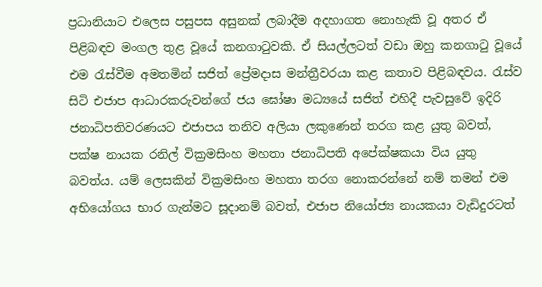ප්‍රධානියාට එලෙස පසුපස අසුනක් ලබාදීම අදහාගත නොහැකි වූ අතර ඒ පිළිබඳව මංගල තුළ වූයේ කනගාටුවකි. ඒ සියල්ලටත් වඩා ඔහු කනගාටු වූයේ එම රැස්වීම අමතමින් සජිත් ප්‍රේමදාස මන්ත්‍රීවරයා කළ කතාව පිළිබඳවය. රැස්ව සිටි එජාප ආධාරකරුවන්ගේ ජය ඝෝෂා මධ්‍යයේ සජිත් එහිදී පැවසුවේ ඉදිරි ජනාධිපතිවරණයට එජාපය තනිව අලියා ලකුණෙන් තරග කළ යුතු බවත්, පක්ෂ නායක රනිල් වික්‍රමසිංහ මහතා ජනාධිපති අපේක්ෂකයා විය යුතු බවත්ය. යම් ලෙසකින් වික්‍රමසිංහ මහතා තරග නොකරන්නේ නම් තමන් එම අභියෝගය භාර ගැන්මට සූදානම් බවත්, එජාප නියෝජ්‍ය නායකයා වැඩිදුරටත්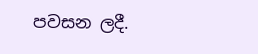පවසන ලදී.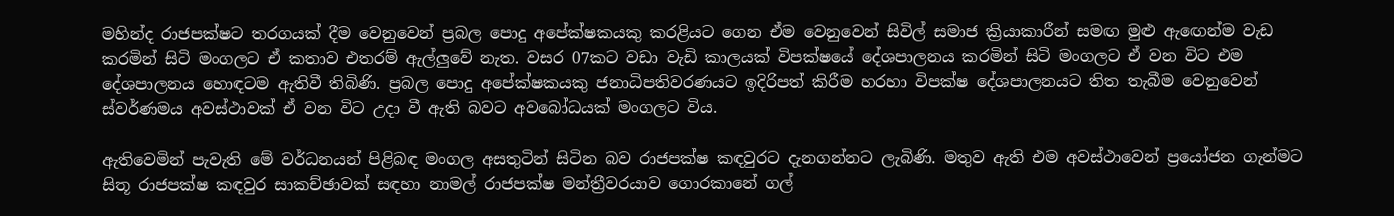මහින්ද රාජපක්ෂට තරගයක් දීම වෙනුවෙන් ප්‍රබල පොදු අපේක්ෂකයකු කරළියට ගෙන ඒම වෙනුවෙන් සිවිල් සමාජ ක්‍රියාකාරීන් සමඟ මුළු ඇ‍ඟෙන්ම වැඩ කරමින් සිටි මංගලට ඒ කතාව එතරම් ඇල්ලුවේ නැත. වසර 07කට වඩා වැඩි කාලයක් විපක්ෂයේ දේශපාලනය කරමින් සිටි මංගලට ඒ වන විට එම දේශපාලනය හොඳටම ඇතිවී තිබිණි. ප්‍රබල පොදු අපේක්ෂකයකු ජනාධිපතිවරණයට ඉදිරිපත් කිරීම හරහා විපක්ෂ දේශපාලනයට තිත තැබීම වෙනුවෙන් ස්වර්ණමය අවස්ථාවක් ඒ වන විට උදා වී ඇති බවට අවබෝධයක් මංගලට විය.

ඇතිවෙමින් පැවැති මේ වර්ධනයන් පිළිබඳ මංගල අසතුටින් සිටින බව රාජපක්ෂ කඳවුරට දැනගන්නට ලැබිණි. මතුව ඇති එම අවස්ථාවෙන් ප්‍රයෝජන ගැන්මට සිතූ රාජපක්ෂ කඳවුර සාකච්ඡාවක් සඳහා නාමල් රාජපක්ෂ මන්ත්‍රීවරයාව ගොරකානේ ගල්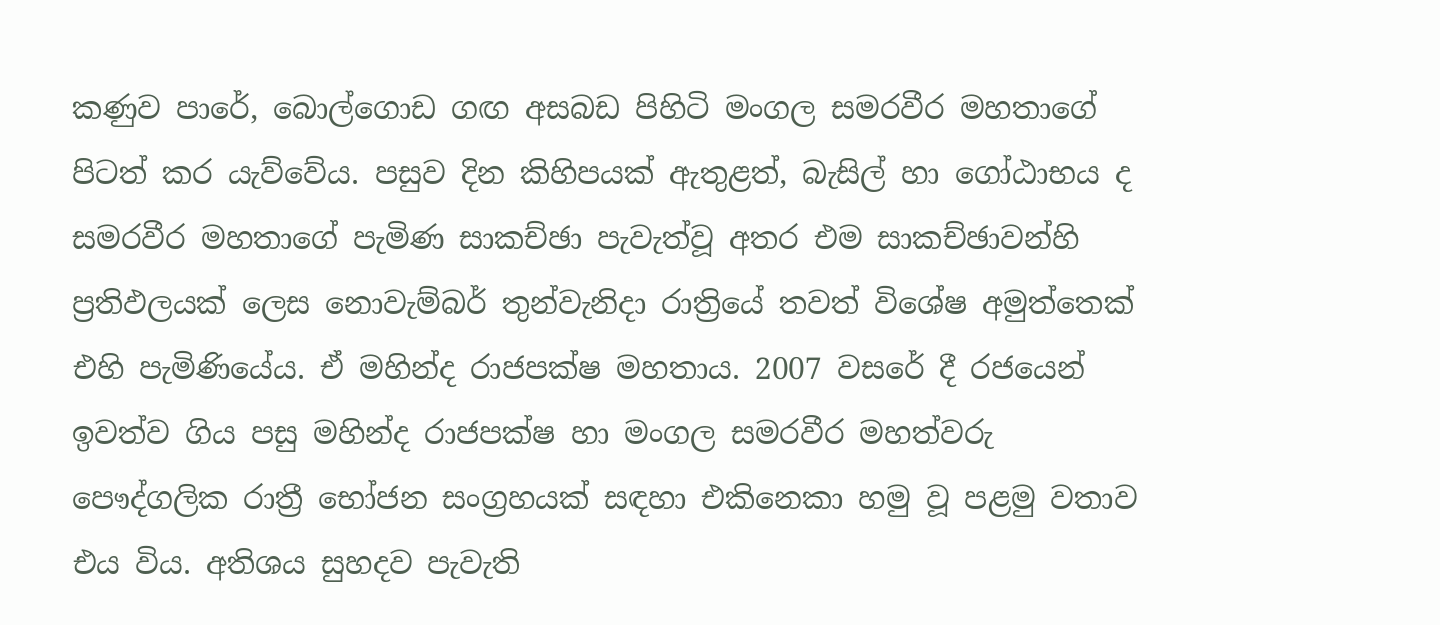කණුව පාරේ, බොල්ගොඩ ගඟ අසබඩ පිහිටි මංගල සමරවීර මහතාගේ පිටත් කර යැව්වේය. පසුව දින කිහිපයක් ඇතුළත්, බැසිල් හා ගෝඨාභය ද සමරවීර මහතාගේ පැමිණ සාකච්ඡා පැවැත්වූ අතර එම සාකච්ඡාවන්හි ප්‍රතිඵලයක් ලෙස නොවැම්බර් තුන්වැනිදා රාත්‍රියේ තවත් විශේෂ අමුත්තෙක් එහි පැමිණියේය. ඒ මහින්ද රාජපක්ෂ මහතාය. 2007 වසරේ දී රජයෙන් ඉවත්ව ගිය පසු මහින්ද රාජපක්ෂ හා මංගල සමරවීර මහත්වරු පෞද්ගලික රාත්‍රී භෝජන සංග්‍රහයක් සඳහා එකිනෙකා හමු වූ පළමු වතාව එය විය. අතිශය සුහදව පැවැති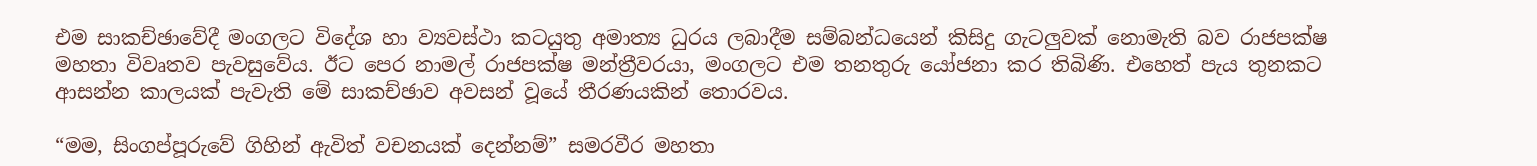එම සාකච්ඡාවේදී මංගලට විදේශ හා ව්‍යවස්ථා කටයුතු අමාත්‍ය ධුරය ලබාදීම සම්බන්ධයෙන් කිසිදු ගැටලුවක් නොමැති බව රාජපක්ෂ මහතා විවෘතව පැවසුවේය. ඊට පෙර නාමල් රාජපක්ෂ මන්ත්‍රීවරයා, මංගලට එම තනතුරු යෝජනා කර තිබිණි. එහෙත් පැය තුනකට ආසන්න කාලයක් පැවැති මේ සාකච්ඡාව අවසන් වූයේ තීරණයකින් තොරවය.

“මම, සිංගප්පූරුවේ ගිහින් ඇවිත් වචනයක් දෙන්නම්” සමරවීර මහතා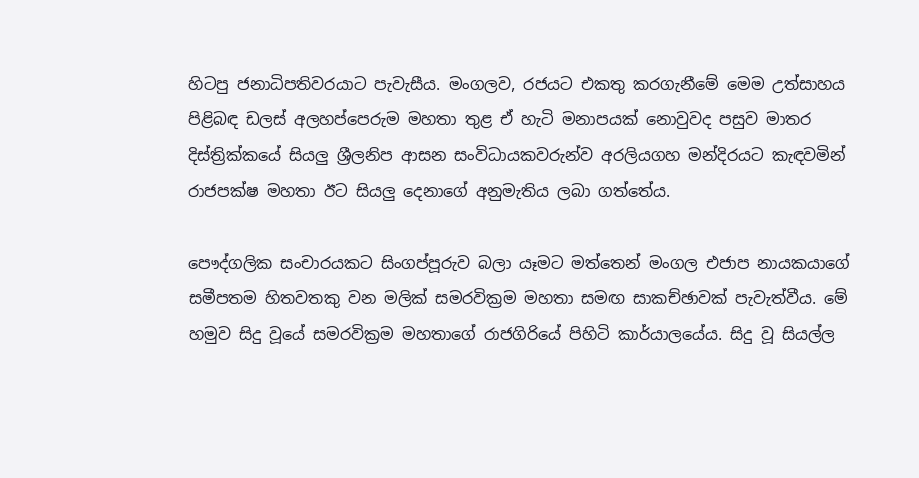හිටපු ජනාධිපතිවරයාට පැවැසීය. මංගලව, රජයට එකතු කරගැනීමේ මෙම උත්සාහය පිළිබඳ ඩලස් අලහප්පෙරුම මහතා තුළ ඒ හැටි මනාපයක් නොවුවද පසුව මාතර දිස්ත්‍රික්කයේ සියලු ශ්‍රීලනිප ආසන සංවිධායකවරුන්ව අරලියගහ මන්දිරයට කැඳවමින් රාජපක්ෂ මහතා ඊට සියලු දෙනාගේ අනුමැතිය ලබා ගත්තේය.

පෞද්ගලික සංචාරයකට සිංගප්පූරුව බලා යෑමට මත්තෙන් මංගල එජාප නායකයාගේ සමීපතම හිතවතකු වන මලික් සමරවික්‍රම මහතා සමඟ සාකච්ඡාවක් පැවැත්වීය. මේ හමුව සිදු වූයේ සමරවික්‍රම මහතාගේ රාජගිරියේ පිහිටි කාර්යාලයේය. සිදු වූ සියල්ල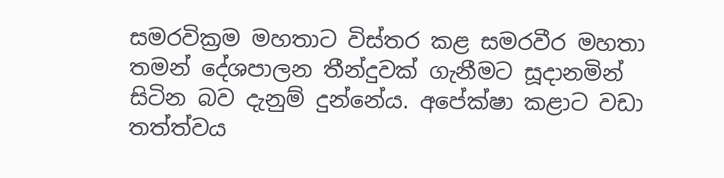සමරවික්‍රම මහතාට විස්තර කළ සමරවීර මහතා තමන් දේශපාලන තීන්දුවක් ගැනීමට සූදානමින් සිටින බව දැනුම් දුන්නේය. අපේක්ෂා කළාට වඩා තත්ත්වය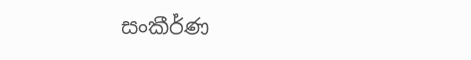සංකීර්ණ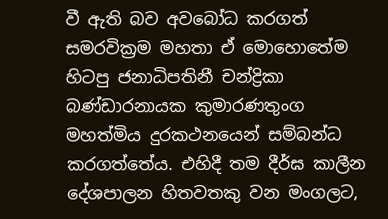වී ඇති බව අවබෝධ කරගත් සමරවික්‍රම මහතා ඒ මොහොතේම හිටපු ජනාධිපතිනී චන්ද්‍රිකා බණ්ඩාරනායක කුමාරණතුංග මහත්මිය දුරකථනයෙන් සම්බන්ධ කරගත්තේය. එහිදී තම දීර්ඝ කාලීන දේශපාලන හිතවතකු වන මංගලට,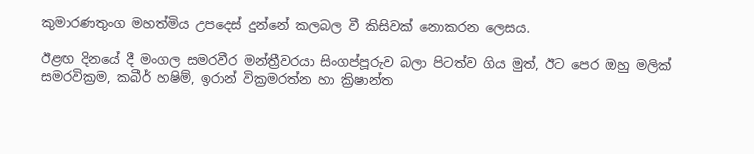කුමාරණතුංග මහත්මිය උපදෙස් දුන්නේ කලබල වී කිසිවක් නොකරන ලෙසය.

ඊළඟ දිනයේ දී මංගල සමරවීර මන්ත්‍රීවරයා සිංගප්පූරුව බලා පිටත්ව ගිය මුත්, ඊට පෙර ඔහු මලික් සමරවික්‍රම, කබීර් හෂිම්, ඉරාන් වික්‍රමරත්න හා ක්‍රිෂාන්ත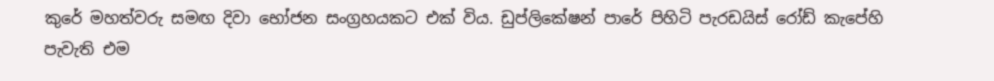කුරේ මහත්වරු සමඟ දිවා භෝජන සංග්‍රහයකට එක් විය. ඩුප්ලිකේෂන් පාරේ පිහිටි පැරඩයිස් රෝඩ් කැපේහි පැවැති එම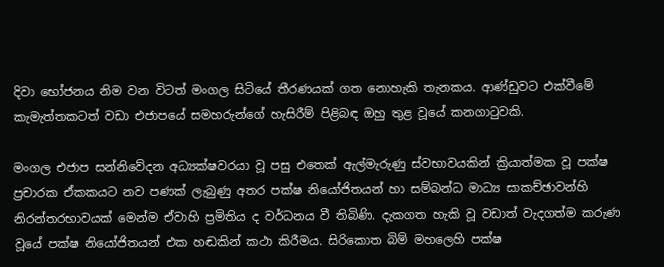දිවා භෝජනය නිම වන විටත් මංගල සිටියේ තීරණයක් ගත නොහැකි තැනකය. ආණ්ඩුවට එක්වීමේ කැමැත්තකටත් වඩා එජාපයේ සමහරුන්ගේ හැසිරීම් පිළිබඳ ඔහු තුළ වූයේ කනගාටුවකි.

මංගල එජාප සන්නිවේදන අධ්‍යක්ෂවරයා වූ පසු එතෙක් ඇල්මැරුණු ස්වභාවයකින් ක්‍රියාත්මක වූ පක්ෂ ප්‍රචාරක ඒකකයට නව පණක් ලැබුණු අතර පක්ෂ නියෝජිතයන් හා සම්බන්ධ මාධ්‍ය සාකච්ඡාවන්හි නිරන්තරභාවයක් මෙන්ම ඒවාහි ප්‍රමිතිය ද වර්ධනය වී තිබිණි. දැකගත හැකි වූ වඩාත් වැදගත්ම කරුණ වූයේ පක්ෂ නියෝජිතයන් එක හඬකින් කථා කිරීමය. සිරිකොත බිම් මහලෙහි පක්ෂ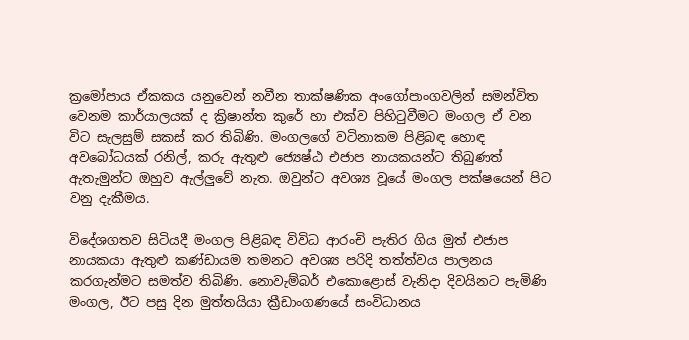ක්‍රමෝපාය ඒකකය යනුවෙන් නවීන තාක්ෂණික අංගෝපාංගවලින් සමන්විත වෙනම කාර්යාලයක් ද ක්‍රිෂාන්ත කුරේ හා එක්ව පිහිටුවීමට මංගල ඒ වන විට සැලසුම් සකස් කර තිබිණි. මංගලගේ වටිනාකම පිළිබඳ හොඳ අවබෝධයක් රනිල්, කරු ඇතුළු ජ්‍යෙෂ්ඨ එජාප නායකයන්ට තිබුණත් ඇතැමුන්ට ඔහුව ඇල්ලුවේ නැත. ඔවුන්ට අවශ්‍ය වූයේ මංගල පක්ෂයෙන් පිට වනු දැකීමය.

විදේශගතව සිටියදී මංගල පිළිබඳ විවිධ ආරංචි පැතිර ගිය මුත් එජාප නායකයා ඇතුළු කණ්ඩායම තමනට අවශ්‍ය පරිදි තත්ත්වය පාලනය කරගැන්මට සමත්ව තිබිණි. නොවැම්බර් එකොළොස් වැනිදා දිවයිනට පැමිණි මංගල, ඊට පසු දින මුත්තයියා ක්‍රීඩාංගණයේ සංවිධානය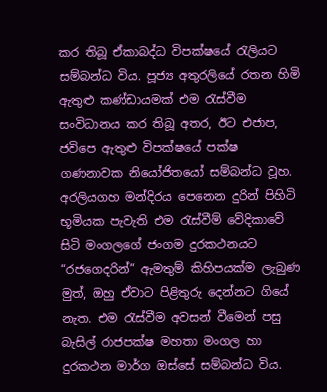කර තිබූ ඒකාබද්ධ විපක්ෂයේ රැලියට සම්බන්ධ විය. පූජ්‍ය අතුරලියේ රතන හිමි ඇතුළු කණ්ඩායමක් එම රැස්වීම සංවිධානය කර තිබූ අතර, ඊට එජාප, ජවිපෙ ඇතුළු විපක්ෂයේ පක්ෂ ගණනාවක නියෝජිතයෝ සම්බන්ධ වූහ. අරලියගහ මන්දිරය පෙනෙන දුරින් පිහිටි භූමියක පැවැති එම රැස්වීම් වේදිකාවේ සිටි මංගලගේ ජංගම දුරකථනයට “රජගෙදරින්” ඇමතුම් කිහිපයක්ම ලැබුණ මුත්, ඔහු ඒවාට පිළිතුරු දෙන්නට ගියේ නැත. එම රැස්වීම අවසන් වීමෙන් පසු බැසිල් රාජපක්ෂ මහතා මංගල හා දුරකථන මාර්ග ඔස්සේ සම්බන්ධ විය.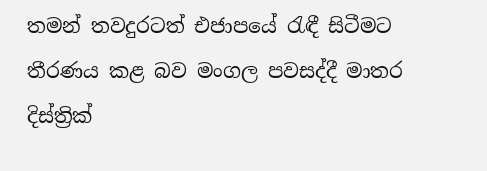තමන් තවදුරටත් එජාපයේ රැඳී සිටීමට තීරණය කළ බව මංගල පවසද්දී මාතර දිස්ත්‍රික්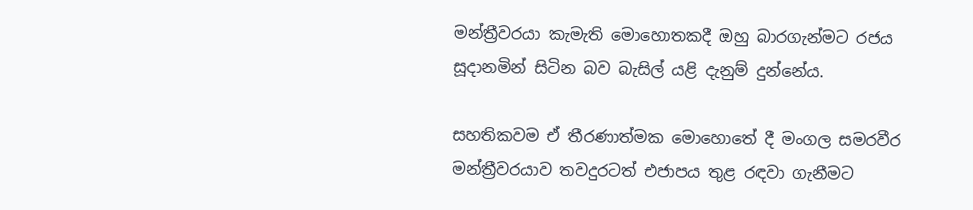මන්ත්‍රීවරයා කැමැති මොහොතකදී ඔහු බාරගැන්මට රජය සූදානමින් සිටින බව බැසිල් යළි දැනුම් දුන්නේය.

සහතිකවම ඒ තීරණාත්මක මොහොතේ දී මංගල සමරවීර මන්ත්‍රීවරයාව තවදුරටත් එජාපය තුළ රඳවා ගැනීමට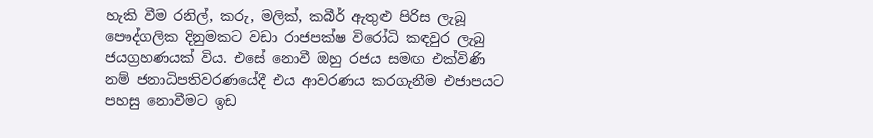හැකි වීම රනිල්, කරු, මලික්, කබීර් ඇතුළු පිරිස ලැබූ පෞද්ගලික දිනුමකට වඩා රාජපක්ෂ විරෝධි කඳවුර ලැබු ජයග්‍රහණයක් විය. එසේ නොවී ඔහු රජය සමඟ එක්විණි නම් ජනාධිපතිවරණයේදී එය ආවරණය කරගැනීම එජාපයට පහසු නොවීමට ඉඩ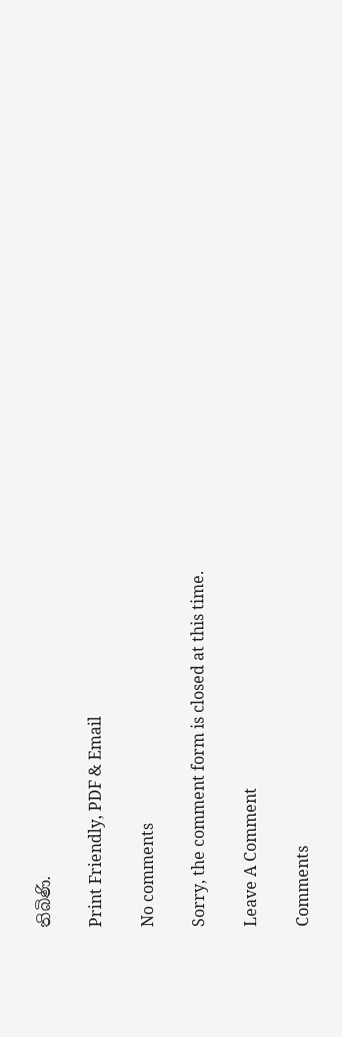තිබිණි.

Print Friendly, PDF & Email

No comments

Sorry, the comment form is closed at this time.

Leave A Comment

Comments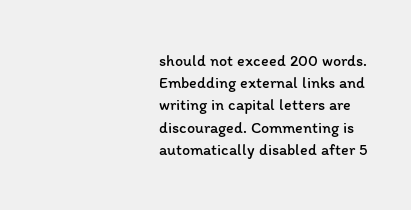should not exceed 200 words. Embedding external links and writing in capital letters are discouraged. Commenting is automatically disabled after 5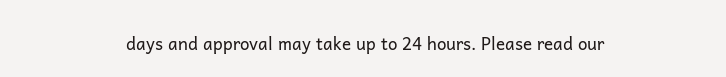days and approval may take up to 24 hours. Please read our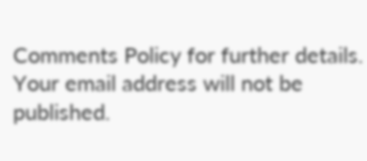Comments Policy for further details. Your email address will not be published.